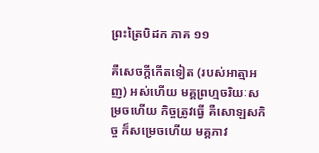ព្រះត្រៃបិដក ភាគ ១១

គឺសេចក្តីកើតទៀត (របស់អាត្មាអញ) អស់ហើយ មគ្គព្រហ្មចរិយៈសម្រចហើយ កិច្ចត្រូវធ្វើ គឺសោឡសកិច្ច ក៏សម្រេចហើយ មគ្គភាវ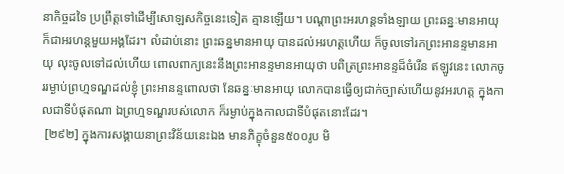នាកិច្ចដទៃ ប្រព្រឹត្តទៅដើម្បីសោឡសកិច្ចនេះទៀត គ្មានឡើយ។ បណ្តាព្រះអរហន្តទាំងឡាយ ព្រះឆន្នៈមានអាយុ ក៏ជាអរហន្តមួយអង្គដែរ។ លំដាប់នោះ ព្រះឆន្នមានអាយុ បានដល់អរហត្តហើយ ក៏ចូលទៅរកព្រះអានន្ទមានអាយុ លុះចូលទៅដល់ហើយ ពោលពាក្យនេះនឹងព្រះអានន្ទមានអាយុថា បពិត្រព្រះអានន្ទដ៏ចំរើន ឥឡូវនេះ លោកចូររម្ងាប់ព្រហ្មទណ្ឌដល់ខ្ញុំ ព្រះអានន្ទពោលថា នែឆន្នៈមានអាយុ លោកបានធ្វើឲ្យជាក់ច្បាស់ហើយនូវអរហត្ត ក្នុងកាលជាទីបំផុតណា ឯព្រហ្មទណ្ឌរបស់លោក ក៏រម្ងាប់ក្នុងកាលជាទីបំផុតនោះដែរ។
 [២៩២] ក្នុងការសង្គាយនាព្រះវិន័យនេះឯង មានភិក្ខុចំនួន៥០០រូប មិ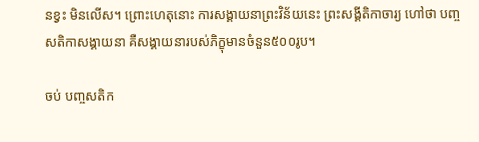នខ្វះ មិនលើស។ ព្រោះហេតុនោះ ការសង្គាយនាព្រះវិន័យនេះ ព្រះសង្គីតិកាចារ្យ ហៅថា បញ្ចសតិកាសង្គាយនា គឺសង្គាយនារបស់ភិក្ខុមានចំនួន៥០០រូប។

ចប់ បញ្ចសតិក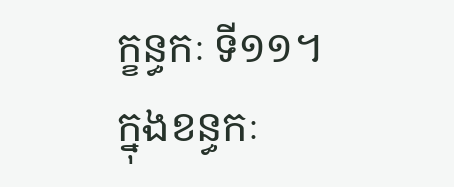ក្ខន្ធកៈ ទី១១។
ក្នុងខន្ធកៈ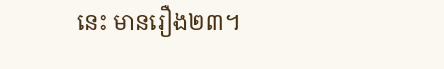នេះ មានរឿង២៣។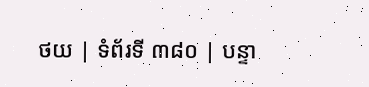ថយ | ទំព័រទី ៣៨០ | បន្ទា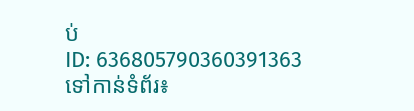ប់
ID: 636805790360391363
ទៅកាន់ទំព័រ៖